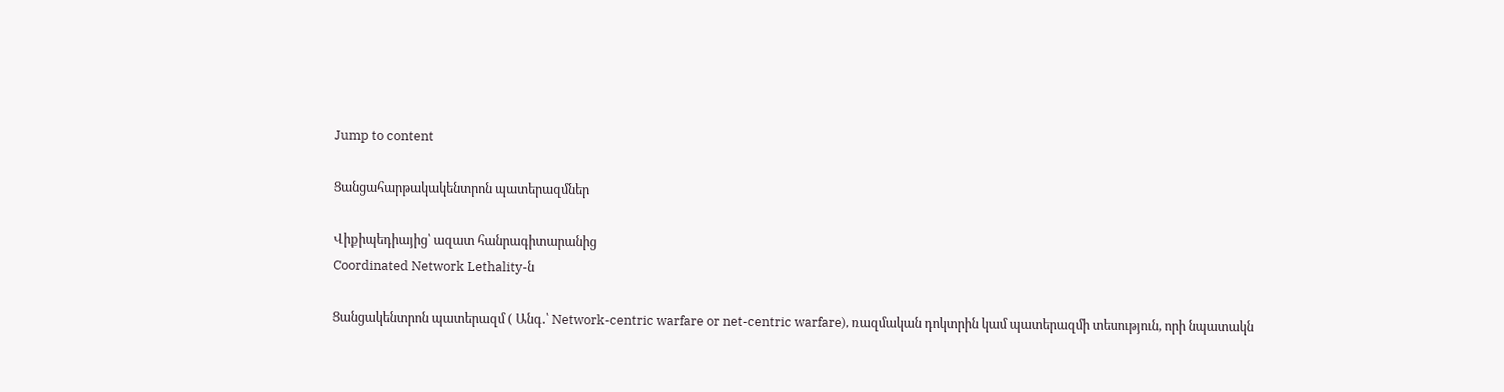Jump to content

Ցանցահարթակակենտրոն պատերազմներ

Վիքիպեդիայից՝ ազատ հանրագիտարանից
Coordinated Network Lethality-ն

Ցանցակենտրոն պատերազմ ( Անգ․՝ Network-centric warfare or net-centric warfare), ռազմական դոկտրին կամ պատերազմի տեսություն, որի նպատակն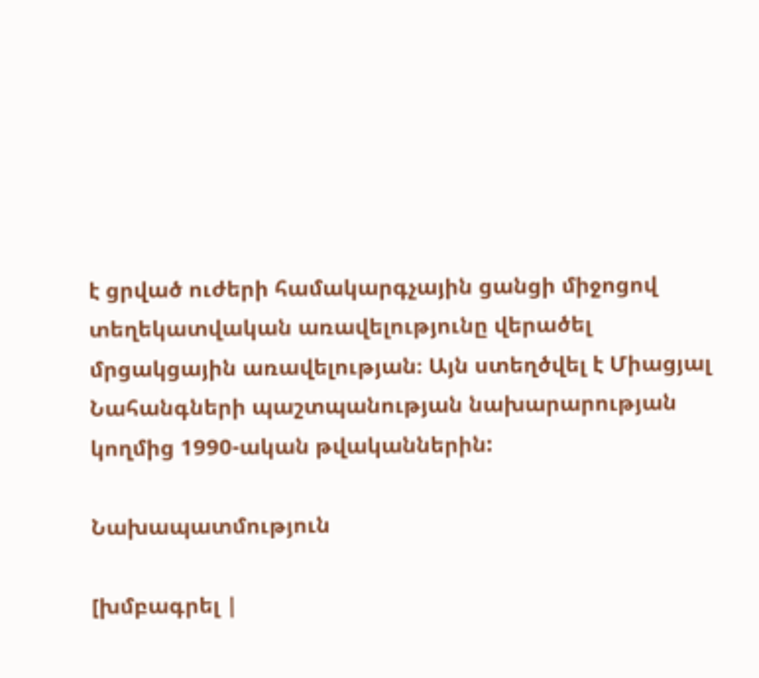է ցրված ուժերի համակարգչային ցանցի միջոցով տեղեկատվական առավելությունը վերածել մրցակցային առավելության։ Այն ստեղծվել է Միացյալ Նահանգների պաշտպանության նախարարության կողմից 1990-ական թվականներին:

Նախապատմություն

[խմբագրել |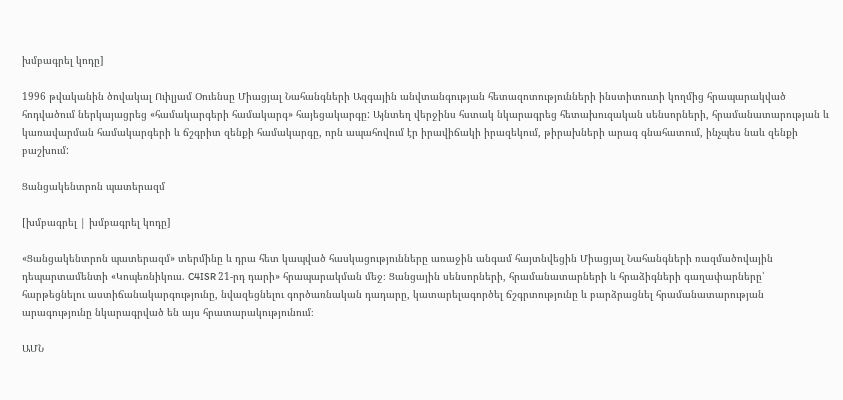խմբագրել կոդը]

1996 թվականին ծովակալ Ուիլյամ Օուենսը Միացյալ Նահանգների Ազգային անվտանգության հետազոտությունների ինստիտուտի կողմից հրապարակված հոդվածում ներկայացրեց «համակարգերի համակարգ» հայեցակարգը: Այնտեղ վերջինս հստակ նկարագրեց հետախուզական սենսորների, հրամանատարության և կառավարման համակարգերի և ճշգրիտ զենքի համակարգը, որն ապահովում էր իրավիճակի իրազեկում, թիրախների արագ գնահատում, ինչպես նաև զենքի բաշխում:

Ցանցակենտրոն պատերազմ

[խմբագրել | խմբագրել կոդը]

«Ցանցակենտրոն պատերազմ» տերմինը և դրա հետ կապված հասկացությունները առաջին անգամ հայտնվեցին Միացյալ Նահանգների ռազմածովային դեպարտամենտի «Կոպեռնիկուս. C4ISR 21-րդ դարի» հրապարակման մեջ։ Ցանցային սենսորների, հրամանատարների և հրաձիգների գաղափարները՝ հարթեցնելու աստիճանակարգությունը, նվազեցնելու գործառնական դադարը, կատարելագործել ճշգրտությունը և բարձրացնել հրամանատարության արագությունը նկարագրված են այս հրատարակությունում։

ԱՄՆ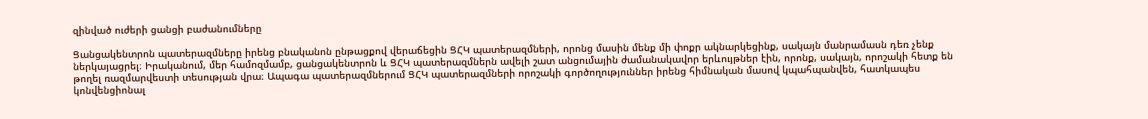զինված ուժերի ցանցի բաժանումները

Ցանցակենտրոն պատերազմները իրենց բնականոն ընթացքով վերաճեցին ՑՀԿ պատերազմների, որոնց մասին մենք մի փոքր ակնարկեցինք, սակայն մանրամասն դեռ չենք ներկայացրել։ Իրականում, մեր համոզմամբ, ցանցակենտրոն և ՑՀԿ պատերազմներն ավելի շատ անցումային ժամանակավոր երևույթներ էին, որոնք, սակայն, որոշակի հետք են թողել ռազմարվեստի տեսության վրա։ Ապագա պատերազմներում ՑՀԿ պատերազմների որոշակի գործողություններ իրենց հիմնական մասով կպահպանվեն, հատկապես կոնվենցիոնալ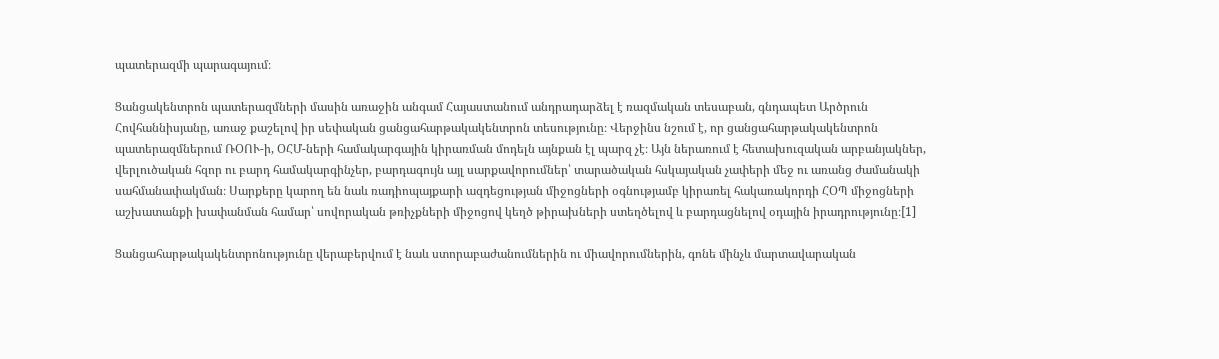պատերազմի պարագայում։

Ցանցակենտրոն պատերազմների մասին առաջին անգամ Հայաստանում անդրադարձել է ռազմական տեսաբան, գնդապետ Արծրուն Հովհաննիսյանը, առաջ քաշելով իր սեփական ցանցահարթակակենտրոն տեսությունը։ Վերջինս նշում է, որ ցանցահարթակակենտրոն պատերազմներում ՌՕՈՒ-ի, ՕՀՄ-ների համակարգային կիրառման մոդելն այնքան էլ պարզ չէ։ Այն ներառում է հետախուզական արբանյակներ, վերլուծական հզոր ու բարդ համակարգինչեր, բարդագույն այլ սարքավորումներ՝ տարածական հսկայական չափերի մեջ ու առանց ժամանակի սահմանափակման։ Սարքերը կարող են նաև ռադիոպայքարի ազդեցության միջոցների օգնությամբ կիրառել հակառակորդի ՀՕՊ միջոցների աշխատանքի խափանման համար՝ սովորական թռիչքների միջոցով կեղծ թիրախների ստեղծելով և բարդացնելով օդային իրադրությունը։[1]

Ցանցահարթակակենտրոնությունը վերաբերվում է նաև ստորաբաժանումներին ու միավորումներին, գոնե մինչև մարտավարական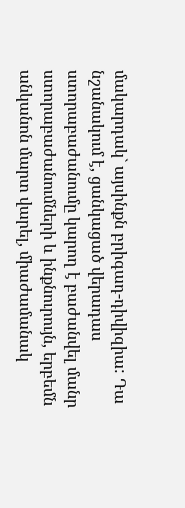մակարդակ` այսինքն բրիգադ-դիվիզիա: Դա նշանակում է, ցանկացած վերադաս ստորաբաժանումը կարող է բաժանվել մանր ստորաբաժանումների և ինքնուրույն, երբեմն անկանոն մարտ վարել, միաժամանակ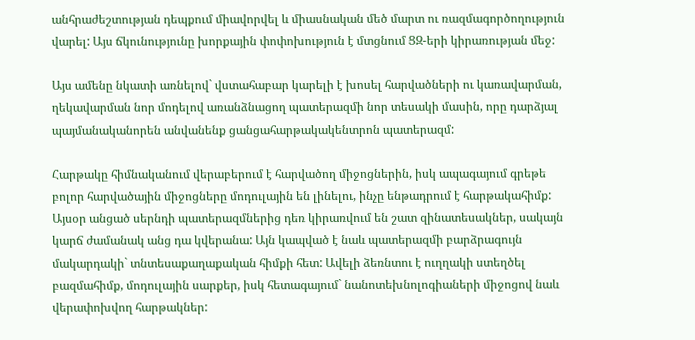անհրաժեշտության դեպքում միավորվել և միասնական մեծ մարտ ու ռազմագործողություն վարել: Այս ճկունությունը խորքային փոփոխություն է մտցնում ՑԶ-երի կիրառության մեջ:

Այս ամենը նկատի առնելով` վստահաբար կարելի է խոսել հարվածների ու կառավարման, ղեկավարման նոր մոդելով առանձնացող պատերազմի նոր տեսակի մասին, որը դարձյալ պայմանականորեն անվանենք ցանցահարթակակենտրոն պատերազմ:

Հարթակը հիմնականում վերաբերում է հարվածող միջոցներին, իսկ ապագայում գրեթե բոլոր հարվածային միջոցները մոդուլային են լինելու, ինչը ենթադրում է հարթակահիմք: Այսօր անցած սերնդի պատերազմներից դեռ կիրառվում են շատ զինատեսակներ, սակայն կարճ ժամանակ անց դա կվերանա: Այն կապված է նաև պատերազմի բարձրագույն մակարդակի` տնտեսաքաղաքական հիմքի հետ: Ավելի ձեռնտու է ուղղակի ստեղծել բազմահիմք, մոդուլային սարքեր, իսկ հետագայում` նանոտեխնոլոգիաների միջոցով նաև վերափոխվող հարթակներ: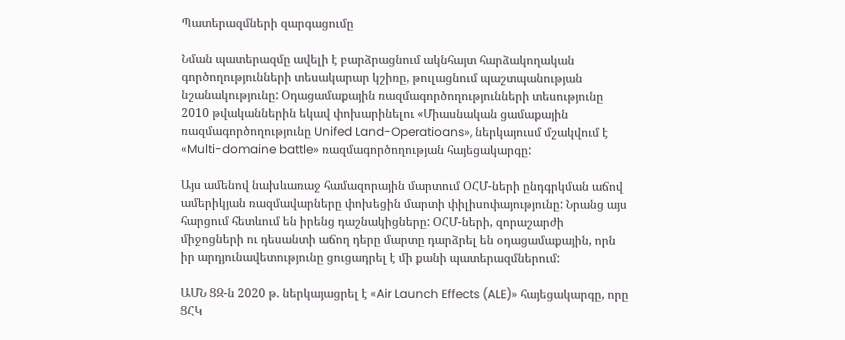Պատերազմների զարգացումը

Նման պատերազմը ավելի է բարձրացնում ակնհայտ հարձակողական գործողությունների տեսակարար կշիռը, թուլացնում պաշտպանության նշանակությունը: Օդացամաքային ռազմագործողությունների տեսությունը 2010 թվականներին եկավ փոխարինելու «Միասնական ցամաքային ռազմագործողությունը Unifed Land-Operatioans», ներկայուսմ մշակվում է «Multi-domaine battle» ռազմագործողության հայեցակարգը:

Այս ամենով նախևառաջ համազորային մարտում ՕՀՄ-ների ընդգրկման աճով ամերիկյան ռազմավարները փոխեցին մարտի փիլիսոփայությունը: Նրանց այս հարցում հետևում են իրենց դաշնակիցները: ՕՀՄ-ների, զորաշարժի միջոցների ու դեսանտի աճող դերը մարտը դարձրել են օդացամաքային, որն իր արդյունավետությունը ցուցադրել է մի քանի պատերազմներում:

ԱՄՆ ՑԶ-ն 2020 թ. ներկայացրել է «Air Launch Effects (ALE)» հայեցակարգը, որը ՑՀԿ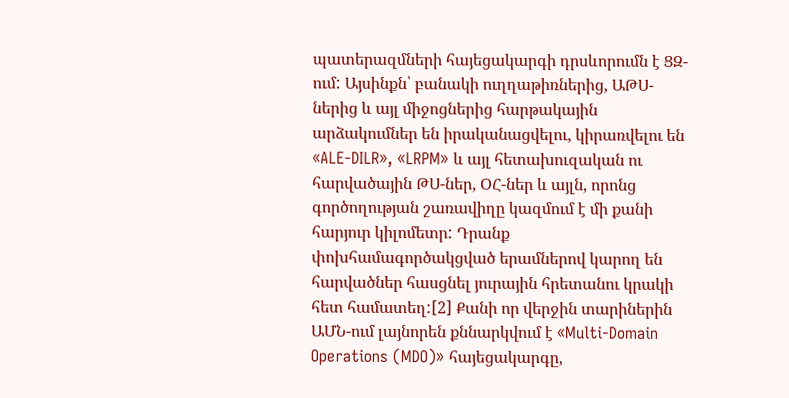պատերազմների հայեցակարգի դրսևորումն է ՑԶ-ում: Այսինքն՝ բանակի ուղղաթիռներից, ԱԹՍ-ներից և այլ միջոցներից հարթակային արձակումներ են իրականացվելու, կիրառվելու են «ALE-DILR», «LRPM» և այլ հետախուզական ու հարվածային ԹՍ-ներ, ՕՀ-ներ և այլն, որոնց գործողության շառավիղը կազմում է մի քանի հարյուր կիլոմետր: Դրանք փոխհամագործակցված երամներով կարող են հարվածներ հասցնել յուրային հրետանու կրակի հետ համատեղ:[2] Քանի որ վերջին տարիներին ԱՄՆ-ում լայնորեն քննարկվում է «Multi-Domain Operations (MDO)» հայեցակարգը,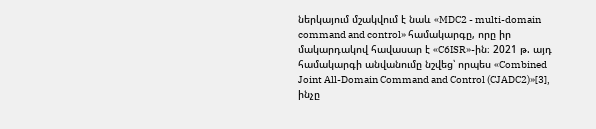ներկայում մշակվում է նաև «MDC2 - multi-domain command and control» համակարգը, որը իր մակարդակով հավասար է «C6ISR»-ին։ 2021 թ. այդ համակարգի անվանումը նշվեց՝ որպես «Combined Joint All-Domain Command and Control (CJADC2)»[3], ինչը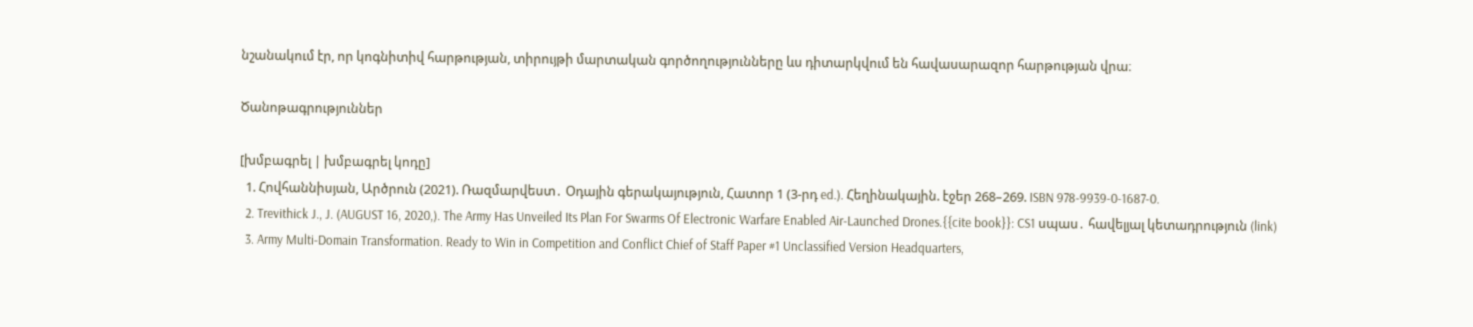նշանակում էր, որ կոգնիտիվ հարթության, տիրույթի մարտական գործողությունները ևս դիտարկվում են հավասարազոր հարթության վրա։

Ծանոթագրություններ

[խմբագրել | խմբագրել կոդը]
  1. Հովհաննիսյան, Արծրուն (2021). Ռազմարվեստ․ Օդային գերակայություն, Հատոր 1 (3-րդ ed.). Հեղինակային. էջեր 268–269. ISBN 978-9939-0-1687-0.
  2. Trevithick J., J. (AUGUST 16, 2020,). The Army Has Unveiled Its Plan For Swarms Of Electronic Warfare Enabled Air-Launched Drones.{{cite book}}: CS1 սպաս․ հավելյալ կետադրություն (link)
  3. Army Multi-Domain Transformation. Ready to Win in Competition and Conflict Chief of Staff Paper #1 Unclassified Version Headquarters,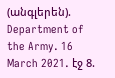(անգլերեն). Department of the Army. 16 March 2021. էջ 8.